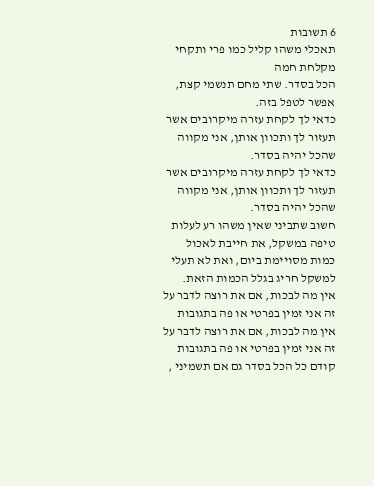6 תשובות
תאכלי משהו קליל כמו פרי ותקחי מקלחת חמה
הכל בסדר. שתי מחם תנשמי קצת, אפשר לטפל בזה.
כדאי לך לקחת עזרה מיקרובים אשר תעזור לך ותכוון אותן, אני מקווה שהכל יהיה בסדר.
כדאי לך לקחת עזרה מיקרובים אשר תעזור לך ותכוון אותן, אני מקווה שהכל יהיה בסדר.
חשוב שתביני שאין משהו רע לעלות טיפה במשקל, את חייבת לאכול כמות מסויימת ביום, ואת לא תעלי למשקל חריג בגלל הכמות הזאת.
אין מה לבכות, אם את רוצה לדבר על זה אני זמין בפרטי או פה בתגובות
אין מה לבכות, אם את רוצה לדבר על זה אני זמין בפרטי או פה בתגובות
קודם כל הכל בסדר גם אם תשמיני ,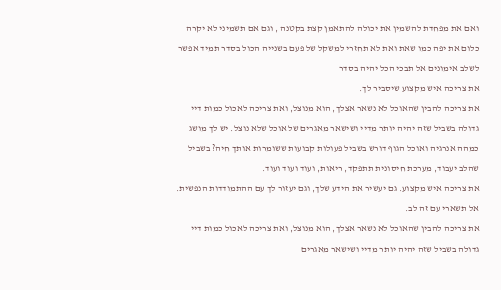ואם את מפחדת להשמין את יכולה להתאמן קצת בקטנה , וגם אם תשמיני לא יקרה כלום את יפה כמו שאת ואת לא תחזרי למשקל של פעם בשנייה הכול בסדר תמיד אפשר לשלב אימונים אל תבכי הכל יהיה בסדר
את צריכה איש מקצוע שיסביר לך.
את צריכה להבין שהאוכל לא נשאר אצלך, הוא מנוצל, ואת צריכה לאכול כמות דיי גדולה בשביל שזה יהיה יותר מדיי ושישאר מאגרים של אוכל שלא נוצל. יש לך מושג כמהה אנרגיה ואוכל הגוף דורש בשביל פעולות קבועות ששומרות אותך חיה? בשביל שהלב יעבוד, מערכת חיסונית תתפקד, ריאות, ועוד ועוד ועוד.
את צריכה איש מקצוע. גם יעשיר את הידע שלך, וגם יעזור לך עם ההתמודדות הנפשית. אל תשארי עם זה לב.
את צריכה להבין שהאוכל לא נשאר אצלך, הוא מנוצל, ואת צריכה לאכול כמות דיי גדולה בשביל שזה יהיה יותר מדיי ושישאר מאגרים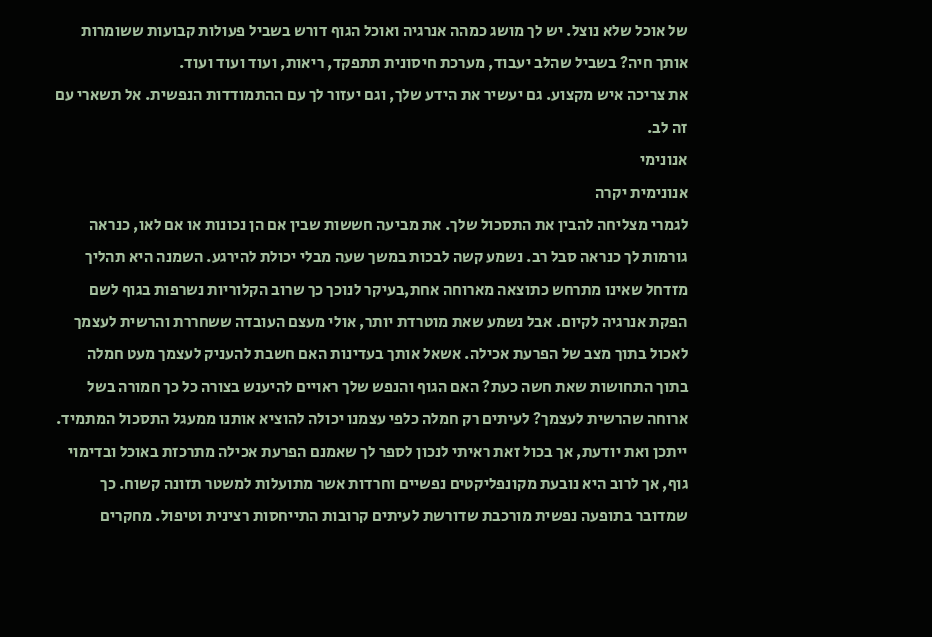של אוכל שלא נוצל. יש לך מושג כמהה אנרגיה ואוכל הגוף דורש בשביל פעולות קבועות ששומרות אותך חיה? בשביל שהלב יעבוד, מערכת חיסונית תתפקד, ריאות, ועוד ועוד ועוד.
את צריכה איש מקצוע. גם יעשיר את הידע שלך, וגם יעזור לך עם ההתמודדות הנפשית. אל תשארי עם זה לב.
אנונימי
אנונימית יקרה
לגמרי מצליחה להבין את התסכול שלך. את מביעה חששות שבין אם הן נכונות או אם לאו, כנראה גורמות לך כנראה סבל רב. נשמע קשה לבכות במשך שעה מבלי יכולת להירגע. השמנה היא תהליך מזדחל שאינו מתרחש כתוצאה מארוחה אחת,בעיקר לנוכך כך שרוב הקלוריות נשרפות בגוף לשם הפקת אנרגיה לקיום. אבל נשמע שאת מוטרדת יותר, אולי מעצם העובדה ששחררת והרשית לעצמך לאכול בתוך מצב של הפרעת אכילה. אשאל אותך בעדינות האם חשבת להעניק לעצמך מעט חמלה בתוך התחושות שאת חשה כעת? האם הגוף והנפש שלך ראויים להיענש בצורה כל כך חמורה בשל ארוחה שהרשית לעצמך? לעיתים רק חמלה כלפי עצמנו יכולה להוציא אותנו ממעגל התסכול המתמיד. ייתכן ואת יודעת, אך בכול זאת ראיתי לנכון לספר לך שאמנם הפרעת אכילה מתרכזת באוכל ובדימוי גוף, אך לרוב היא נובעת מקונפליקטים נפשיים וחרדות אשר מתועלות למשטר תזונה קשוח. כך שמדובר בתופעה נפשית מורכבת שדורשת לעיתים קרובות התייחסות רצינית וטיפול. מחקרים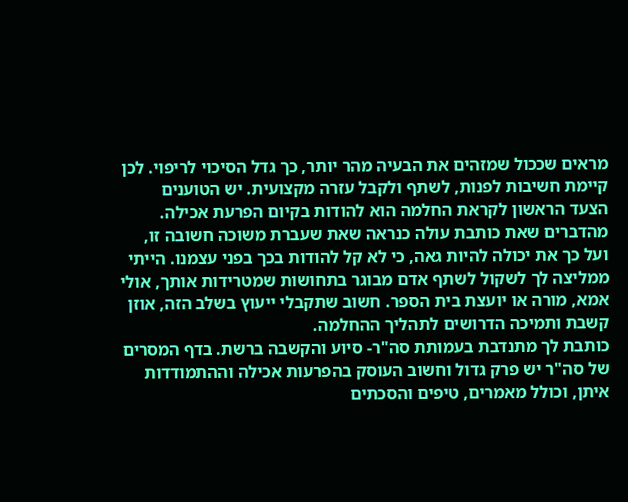מראים שככול שמזהים את הבעיה מהר יותר, כך גדל הסיכוי לריפוי. לכן קיימת חשיבות לפנות, לשתף ולקבל עזרה מקצועית. יש הטוענים הצעד הראשון לקראת החלמה הוא להודות בקיום הפרעת אכילה. מהדברים שאת כותבת עולה כנראה שאת שעברת משוכה חשובה זו, ועל כך את יכולה להיות גאה, כי לא קל להודות בכך בפני עצמנו. הייתי ממליצה לך לשקול לשתף אדם מבוגר בתחושות שמטרידות אותך, אולי אמא, מורה או יועצת בית הספר. חשוב שתקבלי ייעוץ בשלב הזה, אוזן קשבת ותמיכה הדרושים לתהליך ההחלמה.
כותבת לך מתנדבת בעמותת סה"ר- סיוע והקשבה ברשת. בדף המסרים של סה"ר יש פרק גדול וחשוב העוסק בהפרעות אכילה וההתמודדות איתן, וכולל מאמרים, טיפים והסכתים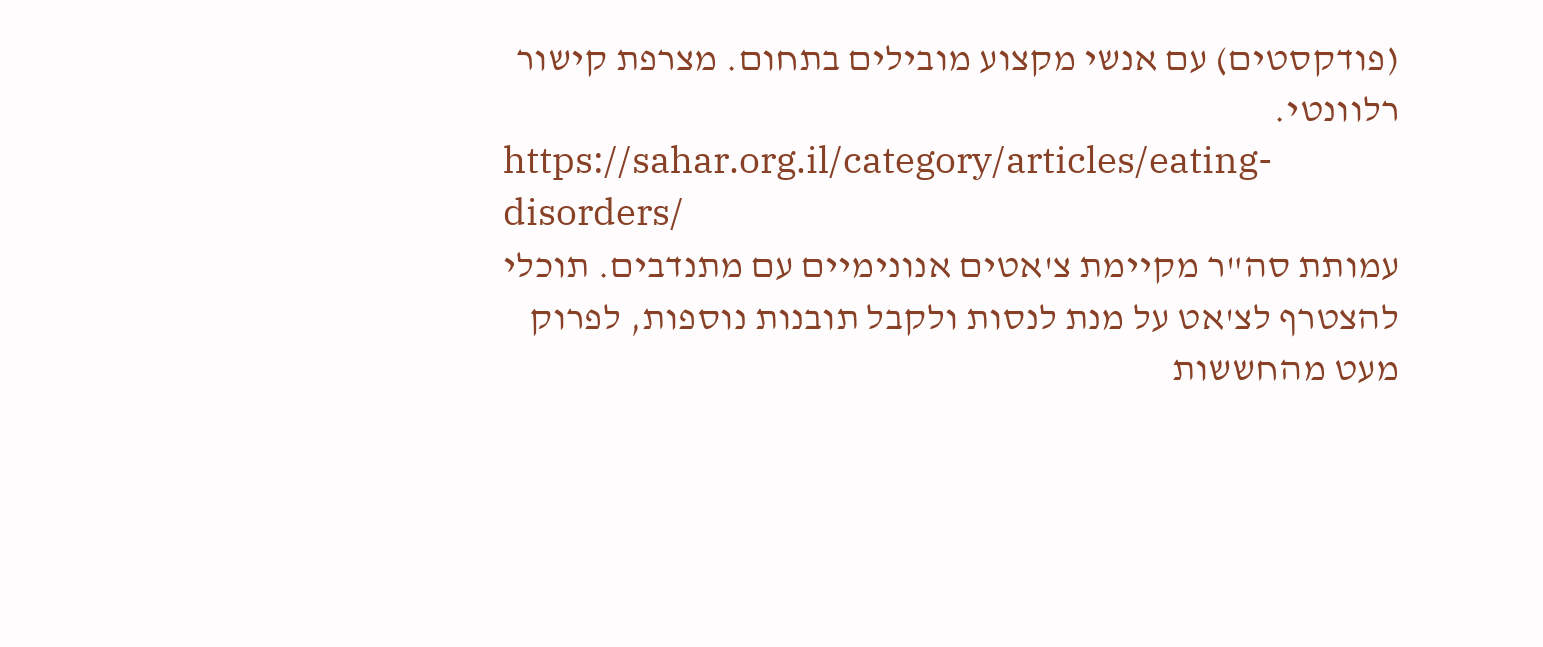(פודקסטים) עם אנשי מקצוע מובילים בתחום. מצרפת קישור רלוונטי.
https://sahar.org.il/category/articles/eating-disorders/
עמותת סה"ר מקיימת צ'אטים אנונימיים עם מתנדבים. תוכלי להצטרף לצ'אט על מנת לנסות ולקבל תובנות נוספות, לפרוק מעט מהחששות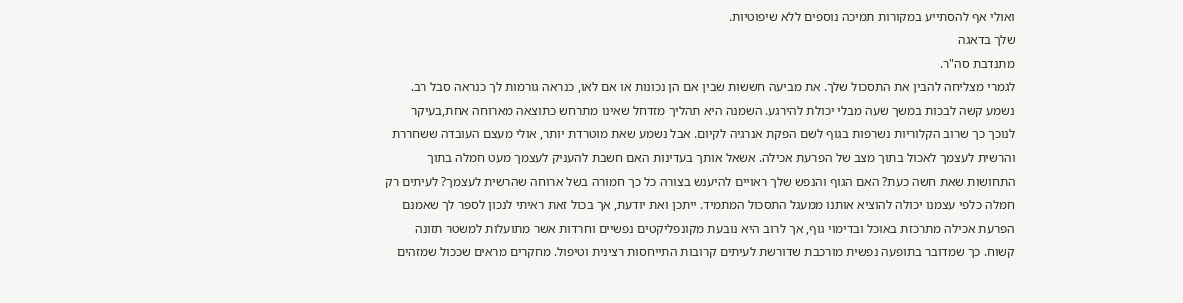ואולי אף להסתייע במקורות תמיכה נוספים ללא שיפוטיות.
שלך בדאגה
מתנדבת סה"ר.
לגמרי מצליחה להבין את התסכול שלך. את מביעה חששות שבין אם הן נכונות או אם לאו, כנראה גורמות לך כנראה סבל רב. נשמע קשה לבכות במשך שעה מבלי יכולת להירגע. השמנה היא תהליך מזדחל שאינו מתרחש כתוצאה מארוחה אחת,בעיקר לנוכך כך שרוב הקלוריות נשרפות בגוף לשם הפקת אנרגיה לקיום. אבל נשמע שאת מוטרדת יותר, אולי מעצם העובדה ששחררת והרשית לעצמך לאכול בתוך מצב של הפרעת אכילה. אשאל אותך בעדינות האם חשבת להעניק לעצמך מעט חמלה בתוך התחושות שאת חשה כעת? האם הגוף והנפש שלך ראויים להיענש בצורה כל כך חמורה בשל ארוחה שהרשית לעצמך? לעיתים רק חמלה כלפי עצמנו יכולה להוציא אותנו ממעגל התסכול המתמיד. ייתכן ואת יודעת, אך בכול זאת ראיתי לנכון לספר לך שאמנם הפרעת אכילה מתרכזת באוכל ובדימוי גוף, אך לרוב היא נובעת מקונפליקטים נפשיים וחרדות אשר מתועלות למשטר תזונה קשוח. כך שמדובר בתופעה נפשית מורכבת שדורשת לעיתים קרובות התייחסות רצינית וטיפול. מחקרים מראים שככול שמזהים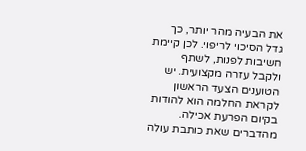את הבעיה מהר יותר, כך גדל הסיכוי לריפוי. לכן קיימת חשיבות לפנות, לשתף ולקבל עזרה מקצועית. יש הטוענים הצעד הראשון לקראת החלמה הוא להודות בקיום הפרעת אכילה. מהדברים שאת כותבת עולה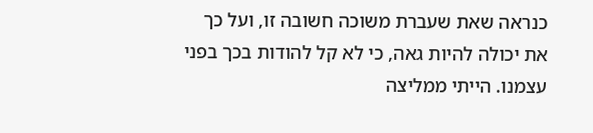כנראה שאת שעברת משוכה חשובה זו, ועל כך את יכולה להיות גאה, כי לא קל להודות בכך בפני עצמנו. הייתי ממליצה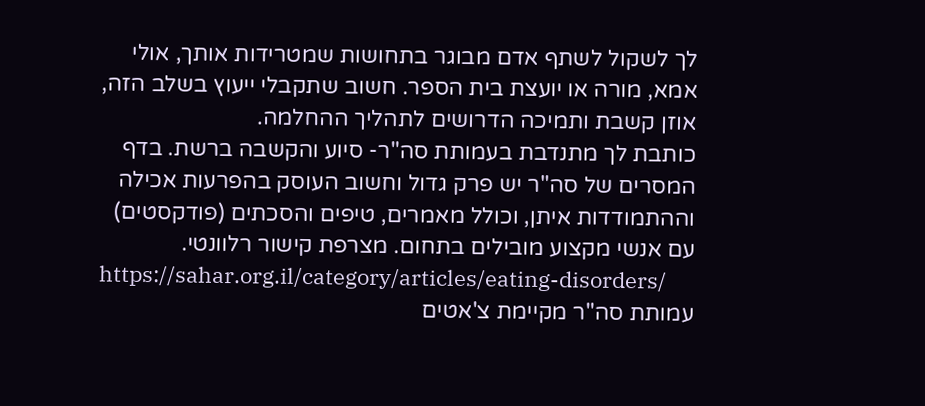לך לשקול לשתף אדם מבוגר בתחושות שמטרידות אותך, אולי אמא, מורה או יועצת בית הספר. חשוב שתקבלי ייעוץ בשלב הזה, אוזן קשבת ותמיכה הדרושים לתהליך ההחלמה.
כותבת לך מתנדבת בעמותת סה"ר- סיוע והקשבה ברשת. בדף המסרים של סה"ר יש פרק גדול וחשוב העוסק בהפרעות אכילה וההתמודדות איתן, וכולל מאמרים, טיפים והסכתים (פודקסטים) עם אנשי מקצוע מובילים בתחום. מצרפת קישור רלוונטי.
https://sahar.org.il/category/articles/eating-disorders/
עמותת סה"ר מקיימת צ'אטים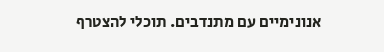אנונימיים עם מתנדבים. תוכלי להצטרף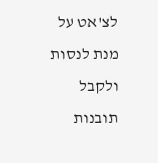לצ'אט על מנת לנסות ולקבל תובנות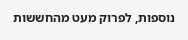נוספות, לפרוק מעט מהחששות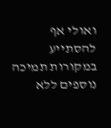ואולי אף להסתייע במקורות תמיכה נוספים ללא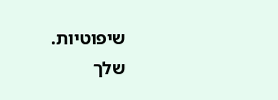שיפוטיות.
שלך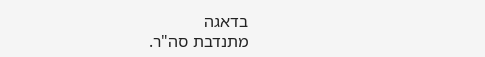בדאגה
מתנדבת סה"ר.